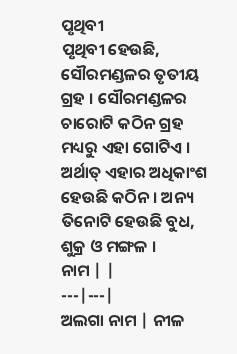ପୃଥିବୀ
ପୃଥିବୀ ହେଉଛି, ସୌରମଣ୍ଡଳର ତୃତୀୟ ଗ୍ରହ । ସୌରମଣ୍ଡଳର ଚାରୋଟି କଠିନ ଗ୍ରହ ମଧ୍ୟରୁ ଏହା ଗୋଟିଏ । ଅର୍ଥାତ୍ ଏହାର ଅଧିକାଂଶ ହେଉଛି କଠିନ । ଅନ୍ୟ ତିନୋଟି ହେଉଛି ବୁଧ, ଶୁକ୍ର ଓ ମଙ୍ଗଳ ।
ନାମ | |
---|---|
ଅଲଗା ନାମ | ନୀଳ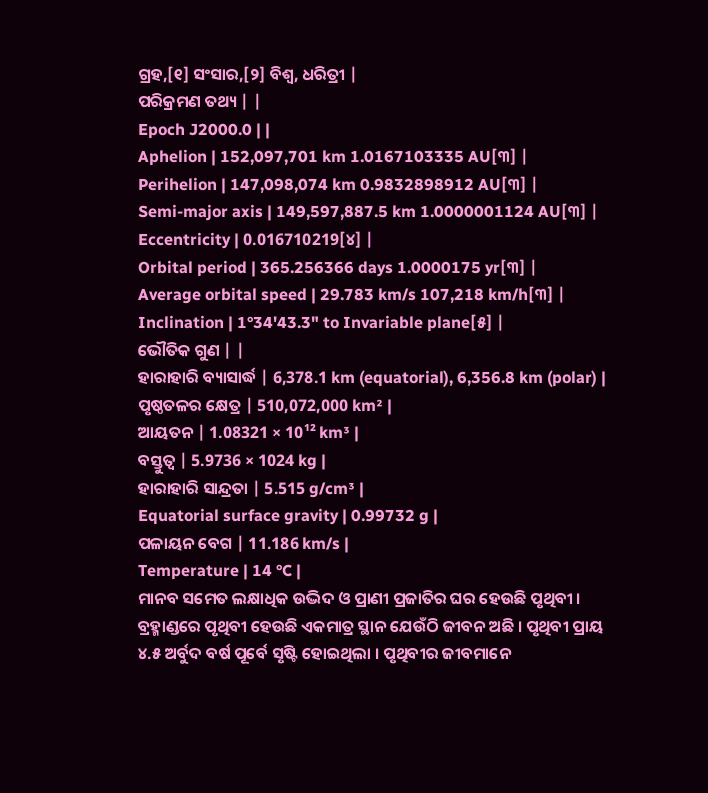ଗ୍ରହ,[୧] ସଂସାର,[୨] ବିଶ୍ୱ, ଧରିତ୍ରୀ |
ପରିକ୍ରମଣ ତଥ୍ୟ | |
Epoch J2000.0 | |
Aphelion | 152,097,701 km 1.0167103335 AU[୩] |
Perihelion | 147,098,074 km 0.9832898912 AU[୩] |
Semi-major axis | 149,597,887.5 km 1.0000001124 AU[୩] |
Eccentricity | 0.016710219[୪] |
Orbital period | 365.256366 days 1.0000175 yr[୩] |
Average orbital speed | 29.783 km/s 107,218 km/h[୩] |
Inclination | 1°34'43.3" to Invariable plane[୫] |
ଭୌତିକ ଗୁଣ | |
ହାରାହାରି ବ୍ୟାସାର୍ଦ୍ଧ | 6,378.1 km (equatorial), 6,356.8 km (polar) |
ପୃଷ୍ଠତଳର କ୍ଷେତ୍ର | 510,072,000 km² |
ଆୟତନ | 1.08321 × 10¹² km³ |
ବସ୍ତୁତ୍ୱ | 5.9736 × 1024 kg |
ହାରାହାରି ସାନ୍ଦ୍ରତା | 5.515 g/cm³ |
Equatorial surface gravity | 0.99732 g |
ପଳାୟନ ବେଗ | 11.186 km/s |
Temperature | 14 °C |
ମାନବ ସମେତ ଲକ୍ଷାଧିକ ଉଦ୍ଭିଦ ଓ ପ୍ରାଣୀ ପ୍ରଜାତିର ଘର ହେଉଛି ପୃଥିବୀ । ବ୍ରହ୍ମାଣ୍ଡରେ ପୃଥିବୀ ହେଉଛି ଏକମାତ୍ର ସ୍ଥାନ ଯେଉଁଠି ଜୀବନ ଅଛି । ପୃଥିବୀ ପ୍ରାୟ ୪.୫ ଅର୍ବୁଦ ବର୍ଷ ପୂର୍ବେ ସୃଷ୍ଟି ହୋଇଥିଲା । ପୃଥିବୀର ଜୀବମାନେ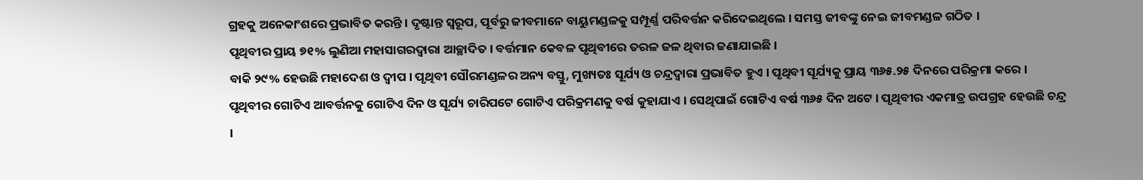ଗ୍ରହକୁ ଅନେକାଂଶରେ ପ୍ରଭାବିତ କରନ୍ତି । ଦୃଷ୍ଟାନ୍ତ ସ୍ୱରୂପ, ପୂର୍ବରୁ ଜୀବମାନେ ବାୟୁମଣ୍ଡଳକୁ ସମ୍ପୂର୍ଣ୍ଣ ପରିବର୍ତ୍ତନ କରିଦେଇଥିଲେ । ସମସ୍ତ ଜୀବଙ୍କୁ ନେଇ ଜୀବମଣ୍ଡଳ ଗଠିତ ।
ପୃଥିବୀର ପ୍ରାୟ ୭୧% ଲୁଣିଆ ମହାସାଗରଦ୍ୱାରା ଆଚ୍ଛାଦିତ । ବର୍ତ୍ତମାନ କେବଳ ପୃଥିବୀରେ ତରଳ ଜଳ ଥିବାର ଜଣାଯାଇଛି ।
ବାକି ୨୯% ହେଉଛି ମହାଦେଶ ଓ ଦ୍ୱୀପ । ପୃଥିବୀ ସୌରମଣ୍ଡଳର ଅନ୍ୟ ବସ୍ତୁ, ମୁଖ୍ୟତଃ ସୂର୍ଯ୍ୟ ଓ ଚନ୍ଦ୍ରଦ୍ୱାରା ପ୍ରଭାବିତ ହୁଏ । ପୃଥିବୀ ସୂର୍ଯ୍ୟକୁ ପ୍ରାୟ ୩୬୫.୨୫ ଦିନରେ ପରିକ୍ରମା କରେ । ପୃଥିବୀର ଗୋଟିଏ ଆବର୍ତ୍ତନକୁ ଗୋଟିଏ ଦିନ ଓ ସୂର୍ଯ୍ୟ ଚାରିପଟେ ଗୋଟିଏ ପରିକ୍ରମଣକୁ ବର୍ଷ କୁହାଯାଏ । ସେଥିପାଇଁ ଗୋଟିଏ ବର୍ଷ ୩୬୫ ଦିନ ଅଟେ । ପୃଥିବୀର ଏକମାତ୍ର ଉପଗ୍ରହ ହେଉଛି ଚନ୍ଦ୍ର ।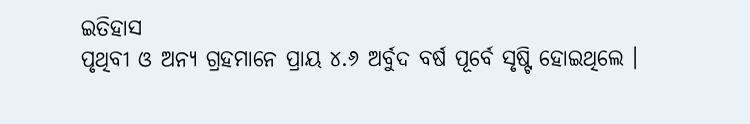ଇତିହାସ
ପୃଥିବୀ ଓ ଅନ୍ୟ ଗ୍ରହମାନେ ପ୍ରାୟ ୪.୬ ଅର୍ବୁଦ ବର୍ଷ ପୂର୍ବେ ସୃଷ୍ଟି ହୋଇଥିଲେ ।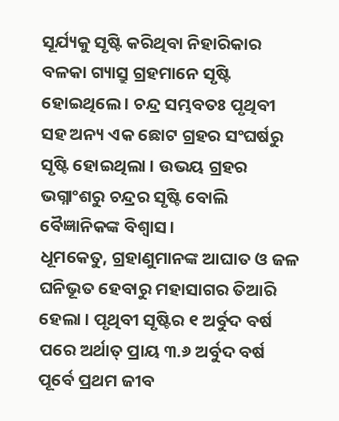ସୂର୍ଯ୍ୟକୁ ସୃଷ୍ଟି କରିଥିବା ନିହାରିକାର ବଳକା ଗ୍ୟାସ୍ରୁ ଗ୍ରହମାନେ ସୃଷ୍ଟି ହୋଇଥିଲେ । ଚନ୍ଦ୍ର ସମ୍ଭବତଃ ପୃଥିବୀ ସହ ଅନ୍ୟ ଏକ ଛୋଟ ଗ୍ରହର ସଂଘର୍ଷରୁ ସୃଷ୍ଟି ହୋଇଥିଲା । ଉଭୟ ଗ୍ରହର ଭଗ୍ନାଂଶରୁ ଚନ୍ଦ୍ରର ସୃଷ୍ଟି ବୋଲି ବୈଜ୍ଞାନିକଙ୍କ ବିଶ୍ୱାସ ।
ଧୂମକେତୁ, ଗ୍ରହାଣୁମାନଙ୍କ ଆଘାତ ଓ ଜଳ ଘନିଭୂତ ହେବାରୁ ମହାସାଗର ତିଆରି ହେଲା । ପୃଥିବୀ ସୃଷ୍ଟିର ୧ ଅର୍ବୁଦ ବର୍ଷ ପରେ ଅର୍ଥାତ୍ ପ୍ରାୟ ୩.୬ ଅର୍ବୁଦ ବର୍ଷ ପୂର୍ବେ ପ୍ରଥମ ଜୀବ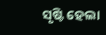ସୃଷ୍ଟି ହେଲା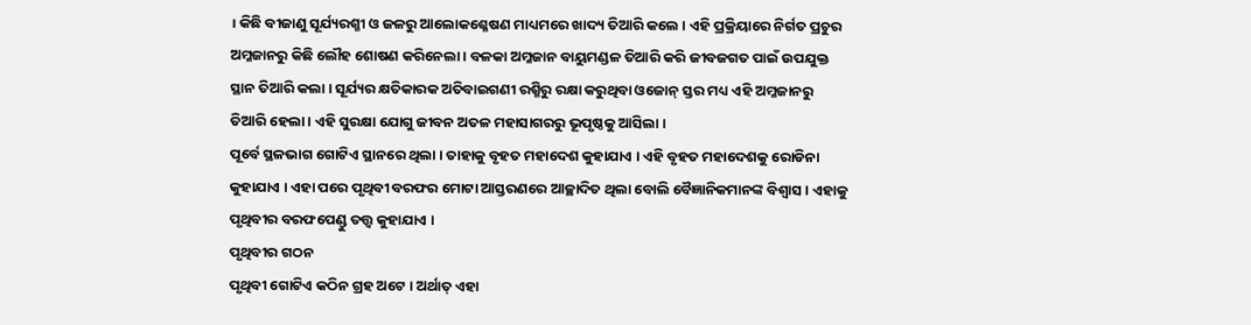। କିଛି ବୀଜାଣୁ ସୂର୍ଯ୍ୟରଶ୍ମୀ ଓ ଜଳରୁ ଆଲୋକଶ୍ଳେଷଣ ମାଧ୍ୟମରେ ଖାଦ୍ୟ ତିଆରି କଲେ । ଏହି ପ୍ରକ୍ରିୟାରେ ନିର୍ଗତ ପ୍ରଚୁର ଅମ୍ଳଜାନରୁ କିଛି ଲୌହ ଶୋଷଣ କରିନେଲା । ବଳକା ଅମ୍ଳଜାନ ବାୟୁମଣ୍ଡଳ ତିଆରି କରି ଜୀବଜଗତ ପାଇଁ ଉପଯୁକ୍ତ ସ୍ଥାନ ତିଆରି କଲା । ସୂର୍ଯ୍ୟର କ୍ଷତିକାରକ ଅତିବାଇଗଣୀ ରଶ୍ମିରୁ ରକ୍ଷା କରୁଥିବା ଓଜୋନ୍ ସ୍ତର ମଧ୍ୟ ଏହି ଅମ୍ଳଜାନରୁ ତିଆରି ହେଲା । ଏହି ସୁରକ୍ଷା ଯୋଗୁ ଜୀବନ ଅତଳ ମହାସାଗରରୁ ଭୂପୃଷ୍ଠକୁ ଆସିଲା ।
ପୂର୍ବେ ସ୍ଥଳଭାଗ ଗୋଟିଏ ସ୍ଥାନରେ ଥିଲା । ତାହାକୁ ବୃହତ ମହାଦେଶ କୁହାଯାଏ । ଏହି ବୃହତ ମହାଦେଶକୁ ରୋଡିନା କୁହାଯାଏ । ଏହା ପରେ ପୃଥିବୀ ବରଫର ମୋଟା ଆସ୍ତରଣରେ ଆଚ୍ଛାଦିତ ଥିଲା ବୋଲି ବୈଜ୍ଞାନିକମାନଙ୍କ ବିଶ୍ୱାସ । ଏହାକୁ ପୃଥିବୀର ବରଫପେଣ୍ଡୁ ତତ୍ତ୍ୱ କୁହାଯାଏ ।
ପୃଥିବୀର ଗଠନ
ପୃଥିବୀ ଗୋଟିଏ କଠିନ ଗ୍ରହ ଅଟେ । ଅର୍ଥାତ୍ ଏହା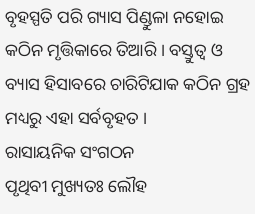ବୃହସ୍ପତି ପରି ଗ୍ୟାସ ପିଣ୍ଡୁଳା ନହୋଇ କଠିନ ମୃତ୍ତିକାରେ ତିଆରି । ବସ୍ତୁତ୍ୱ ଓ ବ୍ୟାସ ହିସାବରେ ଚାରିଟିଯାକ କଠିନ ଗ୍ରହ ମଧ୍ୟରୁ ଏହା ସର୍ବବୃହତ ।
ରାସାୟନିକ ସଂଗଠନ
ପୃଥିବୀ ମୁଖ୍ୟତଃ ଲୌହ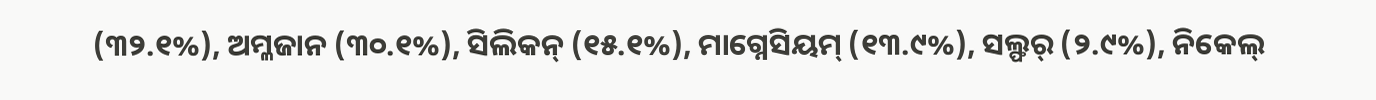(୩୨.୧%), ଅମ୍ଳଜାନ (୩୦.୧%), ସିଲିକନ୍ (୧୫.୧%), ମାଗ୍ନେସିୟମ୍ (୧୩.୯%), ସଲ୍ଫର୍ (୨.୯%), ନିକେଲ୍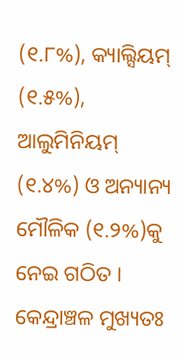(୧.୮%), କ୍ୟାଲ୍ସିୟମ୍ (୧.୫%), ଆଲୁମିନିୟମ୍ (୧.୪%) ଓ ଅନ୍ୟାନ୍ୟ ମୌଳିକ (୧.୨%)କୁ ନେଇ ଗଠିତ । କେନ୍ଦ୍ରାଞ୍ଚଳ ମୁଖ୍ୟତଃ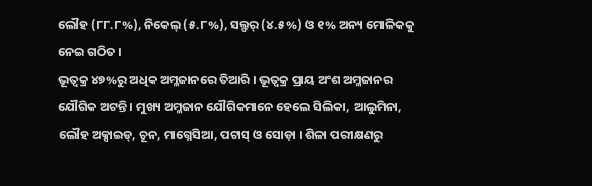ଲୌହ (୮୮.୮%), ନିକେଲ୍ (୫.୮%), ସଲ୍ଫର୍ (୪.୫%) ଓ ୧% ଅନ୍ୟ ମୋଳିକକୁ ନେଇ ଗଠିତ ।
ଭୂତ୍ୱକ୍ର ୪୭%ରୁ ଅଧିକ ଅମ୍ଳଜାନରେ ତିଆରି । ଭୂତ୍ୱକ୍ର ପ୍ରାୟ ଅଂଶ ଅମ୍ଳଜାନର ଯୌଗିକ ଅଟନ୍ତି । ମୁଖ୍ୟ ଅମ୍ଳଜାନ ଯୌଗିକମାନେ ହେଲେ ସିଲିକା, ଆଲୁମିନା, ଲୌହ ଅକ୍ସାଇଡ୍, ଚୂନ, ମାଗ୍ନେସିଆ, ପଟାସ୍ ଓ ସୋଡ଼ା । ଶିଳା ପରୀକ୍ଷଣରୁ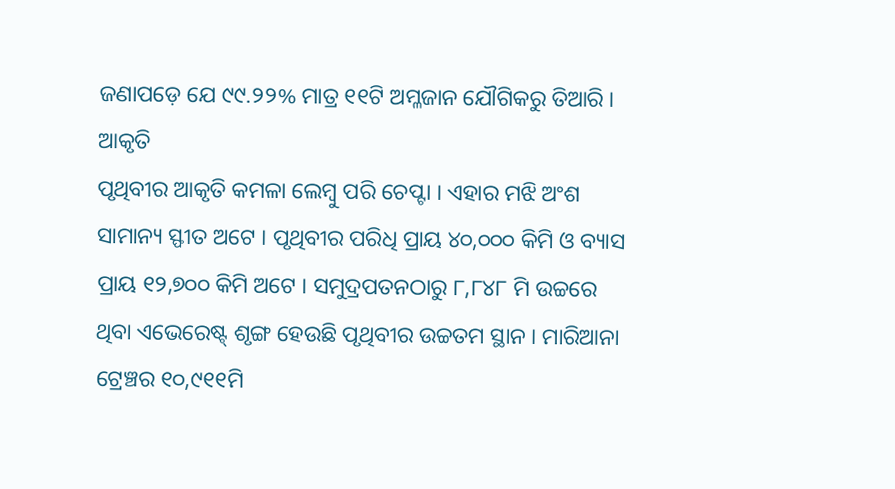ଜଣାପଡ଼େ ଯେ ୯୯.୨୨% ମାତ୍ର ୧୧ଟି ଅମ୍ଳଜାନ ଯୌଗିକରୁ ତିଆରି ।
ଆକୃତି
ପୃଥିବୀର ଆକୃତି କମଳା ଲେମ୍ବୁ ପରି ଚେପ୍ଟା । ଏହାର ମଝି ଅଂଶ ସାମାନ୍ୟ ସ୍ଫୀତ ଅଟେ । ପୃଥିବୀର ପରିଧି ପ୍ରାୟ ୪୦,୦୦୦ କିମି ଓ ବ୍ୟାସ ପ୍ରାୟ ୧୨,୭୦୦ କିମି ଅଟେ । ସମୁଦ୍ରପତନଠାରୁ ୮,୮୪୮ ମି ଉଚ୍ଚରେ ଥିବା ଏଭେରେଷ୍ଟ୍ ଶୃଙ୍ଗ ହେଉଛି ପୃଥିବୀର ଉଚ୍ଚତମ ସ୍ଥାନ । ମାରିଆନା ଟ୍ରେଞ୍ଚର ୧୦,୯୧୧ମି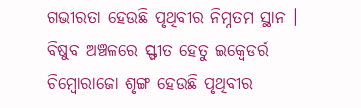ଗଭୀରତା ହେଉଛି ପୃଥିବୀର ନିମ୍ନତମ ସ୍ଥାନ । ବିଷୁବ ଅଞ୍ଚଳରେ ସ୍ଫୀତ ହେତୁ ଇକ୍ୱେଡର୍ର ଚିମ୍ବୋରାଜୋ ଶୃଙ୍ଗ ହେଉଛି ପୃଥିବୀର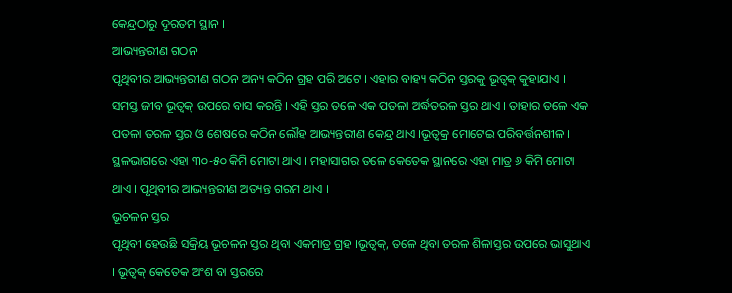କେନ୍ଦ୍ରଠାରୁ ଦୂରତମ ସ୍ଥାନ ।
ଆଭ୍ୟନ୍ତରୀଣ ଗଠନ
ପୃଥିବୀର ଆଭ୍ୟନ୍ତରୀଣ ଗଠନ ଅନ୍ୟ କଠିନ ଗ୍ରହ ପରି ଅଟେ । ଏହାର ବାହ୍ୟ କଠିନ ସ୍ତରକୁ ଭୂତ୍ୱକ୍ କୁହାଯାଏ । ସମସ୍ତ ଜୀବ ଭୂତ୍ୱକ୍ ଉପରେ ବାସ କରନ୍ତି । ଏହି ସ୍ତର ତଳେ ଏକ ପତଳା ଅର୍ଦ୍ଧତରଳ ସ୍ତର ଥାଏ । ତାହାର ତଳେ ଏକ ପତଳା ତରଳ ସ୍ତର ଓ ଶେଷରେ କଠିନ ଲୌହ ଆଭ୍ୟନ୍ତରୀଣ କେନ୍ଦ୍ର ଥାଏ ।ଭୂତ୍ୱକ୍ର ମୋଟେଇ ପରିବର୍ତ୍ତନଶୀଳ । ସ୍ଥଳଭାଗରେ ଏହା ୩୦-୫୦ କିମି ମୋଟା ଥାଏ । ମହାସାଗର ତଳେ କେତେକ ସ୍ଥାନରେ ଏହା ମାତ୍ର ୬ କିମି ମୋଟା ଥାଏ । ପୃଥିବୀର ଆଭ୍ୟନ୍ତରୀଣ ଅତ୍ୟନ୍ତ ଗରମ ଥାଏ ।
ଭୂଚଳନ ସ୍ତର
ପୃଥିବୀ ହେଉଛି ସକ୍ରିୟ ଭୂଚଳନ ସ୍ତର ଥିବା ଏକମାତ୍ର ଗ୍ରହ ।ଭୂତ୍ୱକ୍, ତଳେ ଥିବା ତରଳ ଶିଳାସ୍ତର ଉପରେ ଭାସୁଥାଏ । ଭୂତ୍ୱକ୍ କେତେକ ଅଂଶ ବା ସ୍ତରରେ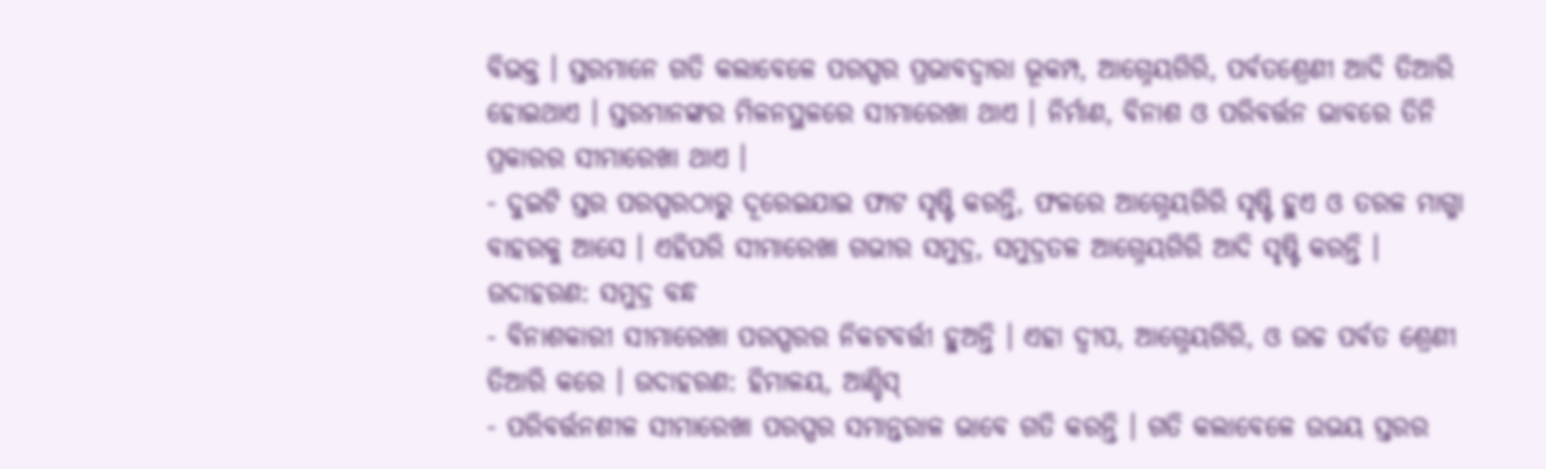ବିଭକ୍ତ । ସ୍ତରମାନେ ଗତି କଲାବେଳେ ପରସ୍ପର ପ୍ରଭାବଦ୍ୱାରା ଭୂକମ୍ପ, ଆଗ୍ନେୟଗିରି, ପର୍ବତଶ୍ରେଣୀ ଆଦି ତିଆରି ହୋଇଥାଏ । ସ୍ତରମାନଙ୍କର ମିଳନସ୍ଥଳରେ ସୀମାରେଖା ଥାଏ । ନିର୍ମାଣ, ବିନାଶ ଓ ପରିବର୍ତ୍ତନ ଭାବରେ ତିନି ପ୍ରକାରର ସୀମାରେଖା ଥାଏ ।
- ଦୁଇଟି ସ୍ତର ପରସ୍ପରଠାରୁ ଦୂରେଇଯାଇ ଫାଟ ସୃଷ୍ଟି କରନ୍ତି, ଫଳରେ ଆଗ୍ନେୟଗିରି ସୃଷ୍ଟି ହୁଏ ଓ ତରଳ ମାଗ୍ମା ବାହରକୁ ଆସେ । ଏହିପରି ସୀମାରେଖା ଗଭୀର ସମୁଦ୍ର, ସମୁଦ୍ରତଳ ଆଗ୍ନେୟଗିରି ଆଦି ସୃଷ୍ଟି କରନ୍ତି । ଉଦାହରଣ: ସମୁଦ୍ର ବନ୍ଧ
- ବିନାଶକାରୀ ସୀମାରେଖା ପରସ୍ପରର ନିକଟବର୍ତ୍ତୀ ହୁଅନ୍ତି । ଏହା ଦ୍ୱୀପ, ଆଗ୍ନେୟଗିରି, ଓ ଉଚ୍ଚ ପର୍ବତ ଶ୍ରେଣୀ ତିଆରି କରେ । ଉଦାହରଣ: ହିମାଳୟ, ଆଣ୍ଡିସ୍
- ପରିବର୍ତ୍ତନଶୀଳ ସୀମାରେଖା ପରସ୍ପର ସମାନ୍ତରାଳ ଭାବେ ଗତି କରନ୍ତି । ଗତି କଲାବେଳେ ଉଭୟ ସ୍ତରର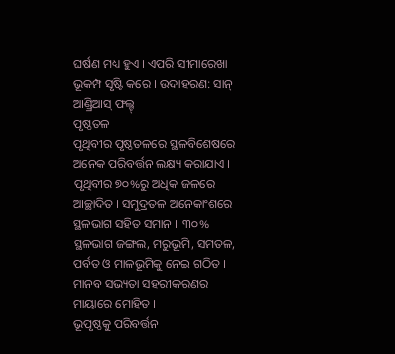ଘର୍ଷଣ ମଧ୍ୟ ହୁଏ । ଏପରି ସୀମାରେଖା ଭୂକମ୍ପ ସୃଷ୍ଟି କରେ । ଉଦାହରଣ: ସାନ୍ ଆଣ୍ଡ୍ରିଆସ୍ ଫଲ୍ଟ୍
ପୃଷ୍ଠତଳ
ପୃଥିବୀର ପୃଷ୍ଠତଳରେ ସ୍ଥଳବିଶେଷରେ ଅନେକ ପରିବର୍ତ୍ତନ ଲକ୍ଷ୍ୟ କରାଯାଏ । ପୃଥିବୀର ୭୦%ରୁ ଅଧିକ ଜଳରେ ଆଚ୍ଛାଦିତ । ସମୁଦ୍ରତଳ ଅନେକାଂଶରେ ସ୍ଥଳଭାଗ ସହିତ ସମାନ । ୩୦% ସ୍ଥଳଭାଗ ଜଙ୍ଗଲ, ମରୁଭୂମି, ସମତଳ, ପର୍ବତ ଓ ମାଳଭୂମିକୁ ନେଇ ଗଠିତ । ମାନବ ସଭ୍ୟତା ସହରୀକରଣର ମାୟାରେ ମୋହିତ ।
ଭୂପୃଷ୍ଠକୁ ପରିବର୍ତ୍ତନ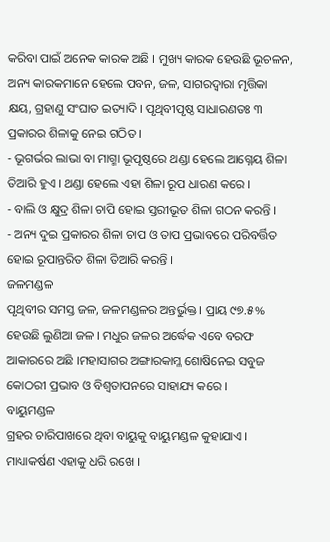କରିବା ପାଇଁ ଅନେକ କାରକ ଅଛି । ମୁଖ୍ୟ କାରକ ହେଉଛି ଭୂଚଳନ, ଅନ୍ୟ କାରକମାନେ ହେଲେ ପବନ, ଜଳ, ସାଗରଦ୍ୱାରା ମୃତ୍ତିକା କ୍ଷୟ, ଗ୍ରହାଣୁ ସଂଘାତ ଇତ୍ୟାଦି । ପୃଥିବୀପୃଷ୍ଠ ସାଧାରଣତଃ ୩ ପ୍ରକାରର ଶିଳାକୁ ନେଇ ଗଠିତ ।
- ଭୂଗର୍ଭର ଲାଭା ବା ମାଗ୍ମା ଭୂପୃଷ୍ଠରେ ଥଣ୍ଡା ହେଲେ ଆଗ୍ନେୟ ଶିଳା ତିଆରି ହୁଏ । ଥଣ୍ଡା ହେଲେ ଏହା ଶିଳା ରୂପ ଧାରଣ କରେ ।
- ବାଲି ଓ କ୍ଷୁଦ୍ର ଶିଳା ଚାପି ହୋଇ ସ୍ତରୀଭୂତ ଶିଳା ଗଠନ କରନ୍ତି ।
- ଅନ୍ୟ ଦୁଇ ପ୍ରକାରର ଶିଳା ଚାପ ଓ ତାପ ପ୍ରଭାବରେ ପରିବର୍ତ୍ତିତ ହୋଇ ରୂପାନ୍ତରିତ ଶିଳା ତିଆରି କରନ୍ତି ।
ଜଳମଣ୍ଡଳ
ପୃଥିବୀର ସମସ୍ତ ଜଳ, ଜଳମଣ୍ଡଳର ଅନ୍ତର୍ଭୁକ୍ତ । ପ୍ରାୟ ୯୭.୫% ହେଉଛି ଲୁଣିଆ ଜଳ । ମଧୁର ଜଳର ଅର୍ଦ୍ଧେକ ଏବେ ବରଫ ଆକାରରେ ଅଛି ।ମହାସାଗର ଅଙ୍ଗାରକାମ୍ଳ ଶୋଷିନେଇ ସବୁଜ କୋଠରୀ ପ୍ରଭାବ ଓ ବିଶ୍ୱତାପନରେ ସାହାଯ୍ୟ କରେ ।
ବାୟୁମଣ୍ଡଳ
ଗ୍ରହର ଚାରିପାଖରେ ଥିବା ବାୟୁକୁ ବାୟୁମଣ୍ଡଳ କୁହାଯାଏ । ମାଧ୍ୟାକର୍ଷଣ ଏହାକୁ ଧରି ରଖେ ।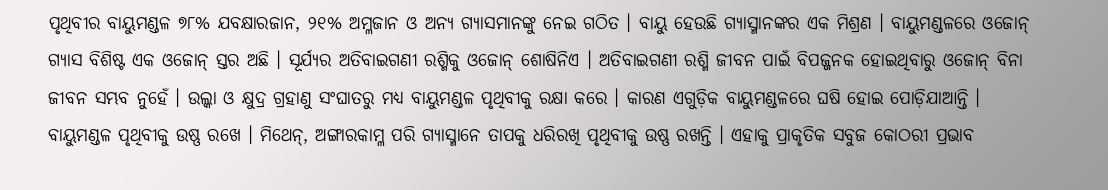ପୃଥିବୀର ବାୟୁମଣ୍ଡଳ ୭୮% ଯବକ୍ଷାରଜାନ, ୨୧% ଅମ୍ଳଜାନ ଓ ଅନ୍ୟ ଗ୍ୟାସମାନଙ୍କୁ ନେଇ ଗଠିତ । ବାୟୁ ହେଉଛି ଗ୍ୟାସ୍ମାନଙ୍କର ଏକ ମିଶ୍ରଣ । ବାୟୁମଣ୍ଡଳରେ ଓଜୋନ୍ ଗ୍ୟାସ ବିଶିଷ୍ଟ ଏକ ଓଜୋନ୍ ସ୍ତର ଅଛି । ସୂର୍ଯ୍ୟର ଅତିବାଇଗଣୀ ରଶ୍ମିକୁ ଓଜୋନ୍ ଶୋଷିନିଏ । ଅତିବାଇଗଣୀ ରଶ୍ମି ଜୀବନ ପାଇଁ ବିପଜ୍ଜନକ ହୋଇଥିବାରୁ ଓଜୋନ୍ ବିନା ଜୀବନ ସମ୍ଭବ ନୁହେଁ । ଉଲ୍କା ଓ କ୍ଷୁଦ୍ର ଗ୍ରହାଣୁ ସଂଘାତରୁ ମଧ୍ୟ ବାୟୁମଣ୍ଡଳ ପୃଥିବୀକୁ ରକ୍ଷା କରେ । କାରଣ ଏଗୁଡ଼ିକ ବାୟୁମଣ୍ଡଳରେ ଘଷି ହୋଇ ପୋଡ଼ିଯାଆନ୍ତି । ବାୟୁମଣ୍ଡଳ ପୃଥିବୀକୁ ଉଷ୍ଣ ରଖେ । ମିଥେନ୍, ଅଙ୍ଗାରକାମ୍ଳ ପରି ଗ୍ୟାସ୍ମାନେ ତାପକୁ ଧରିରଖି ପୃଥିବୀକୁ ଉଷ୍ଣ ରଖନ୍ତି । ଏହାକୁ ପ୍ରାକୃତିକ ସବୁଜ କୋଠରୀ ପ୍ରଭାବ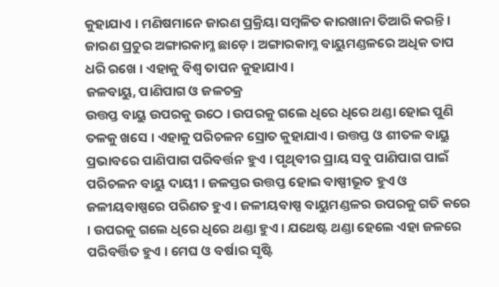କୁହାଯାଏ । ମଣିଷମାନେ ଜାରଣ ପ୍ରକ୍ରିୟା ସମ୍ବଳିତ କାରଖାନା ତିଆରି କରନ୍ତି । ଜାରଣ ପ୍ରଚୁର ଅଙ୍ଗାରକାମ୍ଳ ଛାଡ଼େ । ଅଙ୍ଗାରକାମ୍ଳ ବାୟୁମଣ୍ଡଳରେ ଅଧିକ ତାପ ଧରି ରଖେ । ଏହାକୁ ବିଶ୍ୱ ତାପନ କୁହାଯାଏ ।
ଜଳବାୟୁ, ପାଣିପାଗ ଓ ଜଳଚକ୍ର
ଉତ୍ତପ୍ତ ବାୟୁ ଉପରକୁ ଉଠେ । ଉପରକୁ ଗଲେ ଧିରେ ଧିରେ ଥଣ୍ଡା ହୋଇ ପୁଣି ତଳକୁ ଖସେ । ଏହାକୁ ପରିଚଳନ ସ୍ରୋତ କୁହାଯାଏ । ଉତ୍ତପ୍ତ ଓ ଶୀତଳ ବାୟୁ ପ୍ରଭାବରେ ପାଣିପାଗ ପରିବର୍ତ୍ତନ ହୁଏ । ପୃଥିବୀର ପ୍ରାୟ ସବୁ ପାଣିପାଗ ପାଇଁ ପରିଚଳନ ବାୟୁ ଦାୟୀ । ଜଳସ୍ତର ଉତ୍ତପ୍ତ ହୋଇ ବାଷ୍ପୀଭୂତ ହୁଏ ଓ ଜଳୀୟବାଷ୍ପରେ ପରିଣତ ହୁଏ । ଜଳୀୟବାଷ୍ପ ବାୟୁମଣ୍ଡଳର ଉପରକୁ ଗତି କରେ । ଉପରକୁ ଗଲେ ଧିରେ ଧିରେ ଥଣ୍ଡା ହୁଏ । ଯଥେଷ୍ଟ ଥଣ୍ଡା ହେଲେ ଏହା ଜଳରେ ପରିବର୍ତ୍ତିତ ହୁଏ । ମେଘ ଓ ବର୍ଷାର ସୃଷ୍ଟି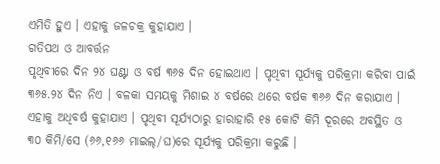ଏମିତି ହୁଏ । ଏହାକୁ ଜଳଚକ୍ର କୁହାଯାଏ ।
ଗତିପଥ ଓ ଆବର୍ତ୍ତନ
ପୃଥିବୀରେ ଦିନ ୨୪ ଘଣ୍ଟା ଓ ବର୍ଷ ୩୬୫ ଦିନ ହୋଇଥାଏ । ପୃଥିବୀ ସୂର୍ଯ୍ୟକୁ ପରିକ୍ରମା କରିବା ପାଇଁ ୩୬୫.୨୪ ଦିନ ନିଏ । ବଳକା ସମୟକୁ ମିଶାଇ ୪ ବର୍ଷରେ ଥରେ ବର୍ଷକ ୩୬୬ ଦିନ କରାଯାଏ । ଏହାକୁ ଅଧିବର୍ଷ କୁହାଯାଏ । ପୃଥିବୀ ସୂର୍ଯ୍ୟଠାରୁ ହାରାହାରି ୧୫ କୋଟି କିମି ଦୂରରେ ଅବସ୍ଥିତ ଓ ୩୦ କିମି/ସେ (୬୬,୧୬୬ ମାଇଲ୍/ଘ)ରେ ସୂର୍ଯ୍ୟକୁ ପରିକ୍ରମା କରୁଛି ।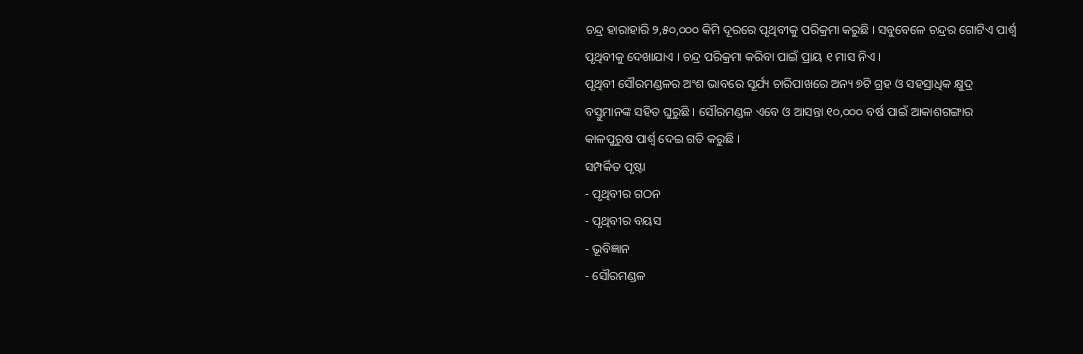ଚନ୍ଦ୍ର ହାରାହାରି ୨,୫୦,୦୦୦ କିମି ଦୂରରେ ପୃଥିବୀକୁ ପରିକ୍ରମା କରୁଛି । ସବୁବେଳେ ଚନ୍ଦ୍ରର ଗୋଟିଏ ପାର୍ଶ୍ୱ ପୃଥିବୀକୁ ଦେଖାଯାଏ । ଚନ୍ଦ୍ର ପରିକ୍ରମା କରିବା ପାଇଁ ପ୍ରାୟ ୧ ମାସ ନିଏ ।
ପୃଥିବୀ ସୌରମଣ୍ଡଳର ଅଂଶ ଭାବରେ ସୂର୍ଯ୍ୟ ଚାରିପାଖରେ ଅନ୍ୟ ୭ଟି ଗ୍ରହ ଓ ସହସ୍ରାଧିକ କ୍ଷୁଦ୍ର ବସ୍ତୁମାନଙ୍କ ସହିତ ଘୁରୁଛି । ସୌରମଣ୍ଡଳ ଏବେ ଓ ଆସନ୍ତା ୧୦,୦୦୦ ବର୍ଷ ପାଇଁ ଆକାଶଗଙ୍ଗାର କାଳପୁରୁଷ ପାର୍ଶ୍ୱ ଦେଇ ଗତି କରୁଛି ।
ସମ୍ପର୍କିତ ପୃଷ୍ଟା
- ପୃଥିବୀର ଗଠନ
- ପୃଥିବୀର ବୟସ
- ଭୂବିଜ୍ଞାନ
- ସୌରମଣ୍ଡଳ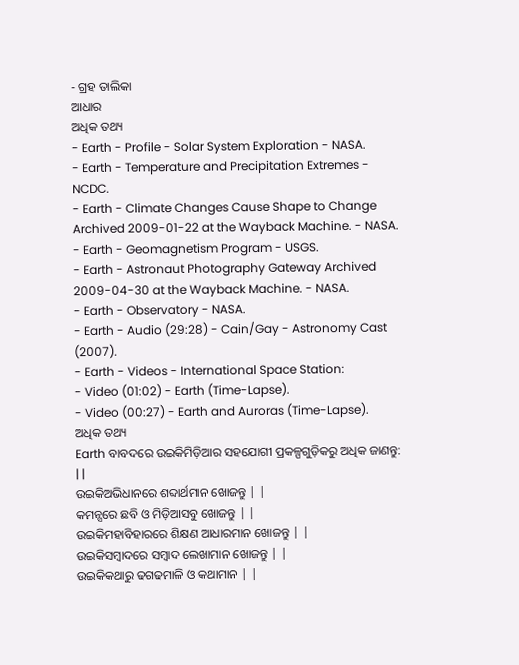- ଗ୍ରହ ତାଲିକା
ଆଧାର
ଅଧିକ ତଥ୍ୟ
- Earth - Profile - Solar System Exploration - NASA.
- Earth - Temperature and Precipitation Extremes - NCDC.
- Earth - Climate Changes Cause Shape to Change Archived 2009-01-22 at the Wayback Machine. - NASA.
- Earth - Geomagnetism Program - USGS.
- Earth - Astronaut Photography Gateway Archived 2009-04-30 at the Wayback Machine. - NASA.
- Earth - Observatory - NASA.
- Earth - Audio (29:28) - Cain/Gay - Astronomy Cast (2007).
- Earth - Videos - International Space Station:
- Video (01:02) - Earth (Time-Lapse).
- Video (00:27) - Earth and Auroras (Time-Lapse).
ଅଧିକ ତଥ୍ୟ
Earth ବାବଦରେ ଉଇକିମିଡ଼ିଆର ସହଯୋଗୀ ପ୍ରକଳ୍ପଗୁଡ଼ିକରୁ ଅଧିକ ଜାଣନ୍ତୁ: | |
ଉଇକିଅଭିଧାନରେ ଶବ୍ଦାର୍ଥମାନ ଖୋଜନ୍ତୁ | |
କମନ୍ସରେ ଛବି ଓ ମିଡ଼ିଆସବୁ ଖୋଜନ୍ତୁ | |
ଉଇକିମହାବିହାରରେ ଶିକ୍ଷଣ ଆଧାରମାନ ଖୋଜନ୍ତୁ | |
ଉଇକିସମ୍ବାଦରେ ସମ୍ବାଦ ଲେଖାମାନ ଖୋଜନ୍ତୁ | |
ଉଇକିକଥାରୁ ଢଗଢମାଳି ଓ କଥାମାନ | |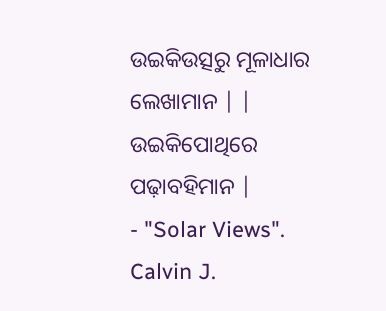ଉଇକିଉତ୍ସରୁ ମୂଳାଧାର ଲେଖାମାନ | |
ଉଇକିପୋଥିରେ ପଢ଼ାବହିମାନ |
- "Solar Views". Calvin J.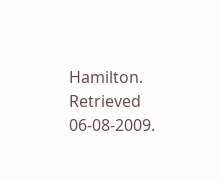Hamilton. Retrieved 06-08-2009.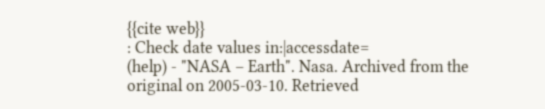{{cite web}}
: Check date values in:|accessdate=
(help) - "NASA – Earth". Nasa. Archived from the original on 2005-03-10. Retrieved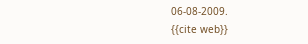06-08-2009.
{{cite web}}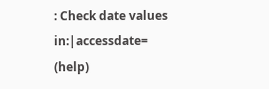: Check date values in:|accessdate=
(help)